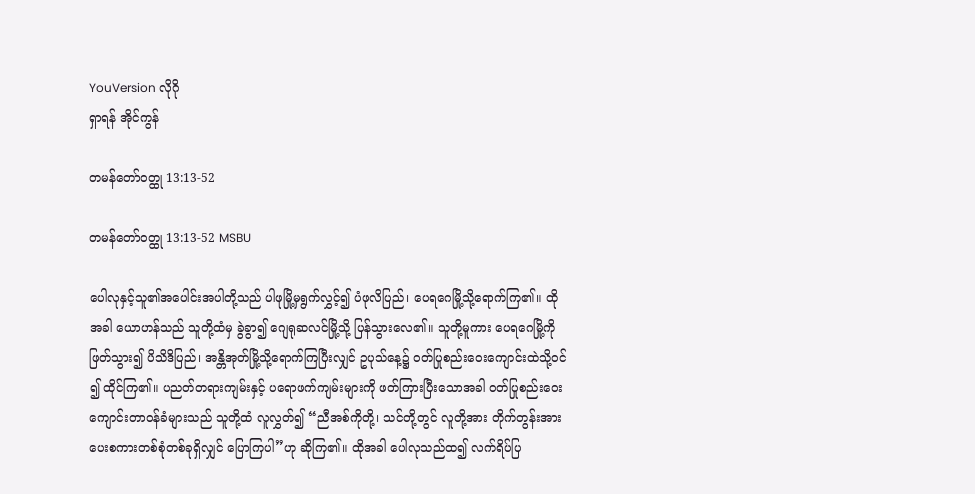YouVersion လိုဂို
ရှာရန် အိုင်ကွန်

တမန်တော်ဝတ္ထု 13:13-52

တမန်တော်ဝတ္ထု 13:13-52 MSBU

ပေါလုနှင့်သူ၏အပေါင်းအပါတို့သည် ပါဖုမြို့မှရွက်လွှင့်၍ ပံဖုလိပြည်၊ ပေရဂေမြို့သို့ရောက်ကြ၏။ ထိုအခါ ယောဟန်သည် သူတို့ထံမှ ခွဲခွာ၍ ဂျေရုဆလင်မြို့သို့ ပြန်သွားလေ၏။ သူတို့မူကား ပေရဂေမြို့ကိုဖြတ်သွား၍ ပိသိဒိပြည်၊ အန္တိအုတ်မြို့သို့ရောက်ကြပြီးလျှင် ဥပုသ်နေ့၌ ဝတ်ပြုစည်းဝေးကျောင်းထဲသို့ဝင်၍ ထိုင်ကြ၏။ ပညတ်တရားကျမ်းနှင့် ပရောဖက်ကျမ်းများကို ဖတ်ကြားပြီးသောအခါ ဝတ်ပြုစည်းဝေးကျောင်းတာဝန်ခံများသည် သူတို့ထံ လူလွှတ်၍ “ညီအစ်ကိုတို့၊ သင်တို့တွင် လူတို့အား တိုက်တွန်းအားပေးစကားတစ်စုံတစ်ခုရှိလျှင် ပြောကြပါ”ဟု ဆိုကြ၏။ ထိုအခါ ပေါလုသည်ထ၍ လက်ရိပ်ပြ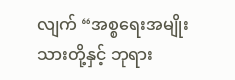လျက် “အစ္စရေးအမျိုးသားတို့နှင့် ဘုရား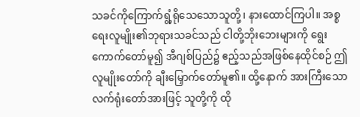သခင်ကိုကြောက်ရွံ့ရိုသေသောသူတို့၊ နားထောင်ကြပါ။ အစ္စရေးလူမျိုး၏ဘုရားသခင်သည် ငါတို့ဘိုးဘေးများကို ရွေးကောက်တော်မူ၍ အီဂျစ်ပြည်၌ ဧည့်သည်အဖြစ်နေထိုင်စဉ် ဤလူမျိုးတော်ကို ချီးမြှောက်တော်မူ၏။ ထို့နောက် အားကြီးသောလက်ရုံးတော်အားဖြင့် သူတို့ကို ထို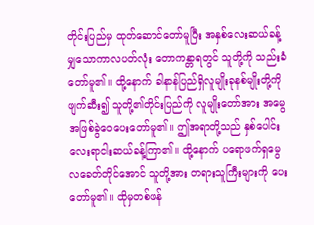တိုင်းပြည်မှ ထုတ်ဆောင်တော်မူပြီး အနှစ်လေးဆယ်ခန့်မျှသောကာလပတ်လုံး တောကန္တာရတွင် သူတို့ကို သည်းခံတော်မူ၏။ ထို့နောက် ခါနာန်ပြည်ရှိလူမျိုးခုနစ်မျိုးတို့ကို ဖျက်ဆီး၍ သူတို့၏တိုင်းပြည်ကို လူမျိုးတော်အား အမွေအဖြစ်ခွဲဝေပေးတော်မူ၏။ ဤအရာတို့သည် နှစ်ပေါင်းလေးရာငါးဆယ်ခန့်ကြာ၏။ ထို့နောက် ပရောဖက်ရှမွေလခေတ်တိုင်အောင် သူတို့အား တရားသူကြီးများကို ပေးတော်မူ၏။ ထိုမှတစ်ဖန်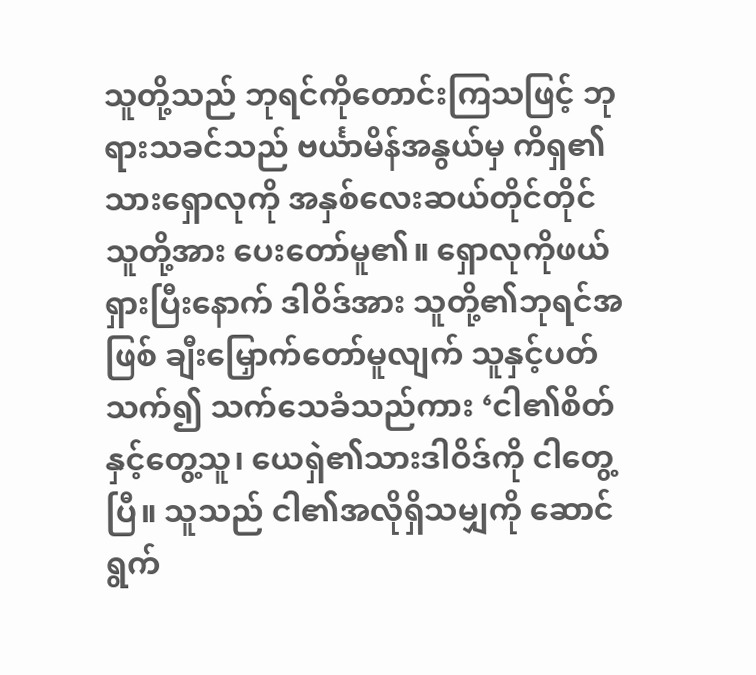သူတို့သည် ဘုရင်ကိုတောင်းကြသဖြင့် ဘုရားသခင်သည် ဗင်္ယာမိန်အနွယ်မှ ကိရှ၏သားရှောလုကို အနှစ်လေးဆယ်တိုင်တိုင် သူတို့အား ပေးတော်မူ၏။ ရှောလုကိုဖယ်ရှားပြီးနောက် ဒါဝိဒ်အား သူတို့၏ဘုရင်အဖြစ် ချီးမြှောက်တော်မူလျက် သူနှင့်ပတ်သက်၍ သက်သေခံသည်ကား ‘ငါ၏စိတ်နှင့်တွေ့သူ၊ ယေရှဲ၏သားဒါဝိဒ်ကို ငါတွေ့ပြီ။ သူသည် ငါ၏အလိုရှိသမျှကို ဆောင်ရွက်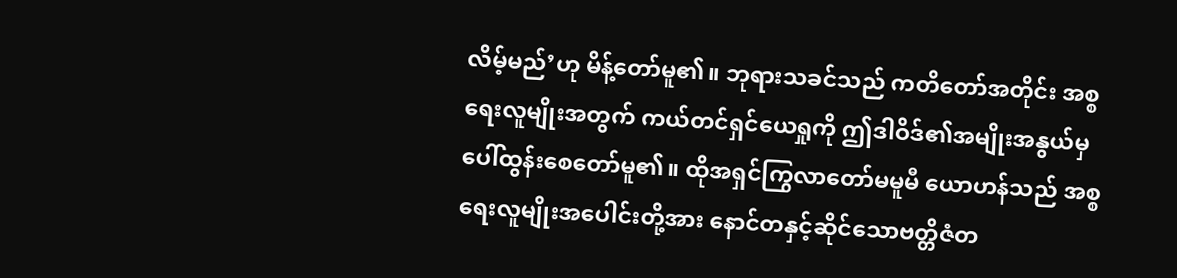လိမ့်မည်’ဟု မိန့်တော်မူ၏။ ဘုရားသခင်သည် ကတိတော်အတိုင်း အစ္စရေးလူမျိုးအတွက် ကယ်တင်ရှင်ယေရှုကို ဤဒါဝိဒ်၏အမျိုးအနွယ်မှ ပေါ်ထွန်းစေတော်မူ၏။ ထိုအရှင်ကြွလာတော်မမူမီ ယောဟန်သည် အစ္စရေးလူမျိုးအပေါင်းတို့အား နောင်တနှင့်ဆိုင်သောဗတ္တိဇံတ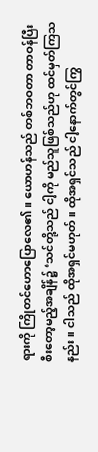ရားကို ကြိုတင်ဟောပြောလေ၏။ ယောဟန်သည် တစ်ဘဝတာ တာဝန်ပြီးစီးတော့မည့်အချိန်၌ ‘သင်တို့သည် ငါ့ကို မည်သူဖြစ်သည်ဟု ထင်မှတ်ကြသနည်း။ ငါသည် ထိုအရှင်မဟုတ်။ ထိုအရှင်သည် ငါ့နောက်တွင်ကြွ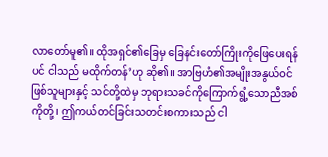လာတော်မူ၏။ ထိုအရှင်၏ခြေမှ ခြေနင်းတော်ကြိုးကိုဖြေပေးရန်ပင် ငါသည် မထိုက်တန်’ဟု ဆို၏။ အာဗြဟံ၏အမျိုးအနွယ်ဝင်ဖြစ်သူများနှင့် သင်တို့ထဲမှ ဘုရားသခင်ကိုကြောက်ရွံ့သောညီအစ်ကိုတို့၊ ဤကယ်တင်ခြင်းသတင်းစကားသည် ငါ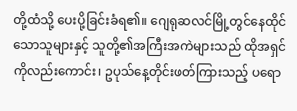တို့ထံသို့ ပေးပို့ခြင်းခံရ၏။ ဂျေရုဆလင်မြို့တွင်နေထိုင်သောသူများနှင့် သူတို့၏အကြီးအကဲများသည် ထိုအရှင်ကိုလည်းကောင်း၊ ဥပုသ်နေ့တိုင်းဖတ်ကြားသည့် ပရော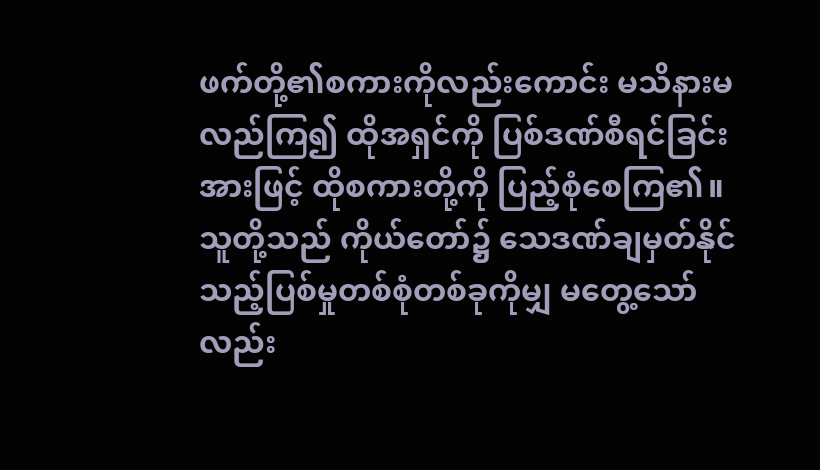ဖက်တို့၏စကားကိုလည်းကောင်း မသိနားမလည်ကြ၍ ထိုအရှင်ကို ပြစ်ဒဏ်စီရင်ခြင်းအားဖြင့် ထိုစကားတို့ကို ပြည့်စုံစေကြ၏။ သူတို့သည် ကိုယ်တော်၌ သေဒဏ်ချမှတ်နိုင်သည့်ပြစ်မှုတစ်စုံတစ်ခုကိုမျှ မတွေ့သော်လည်း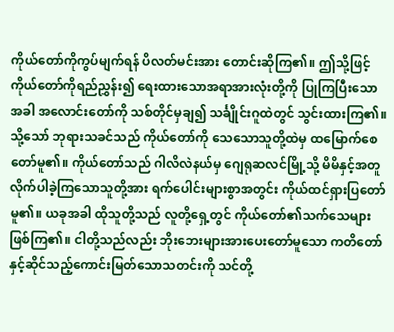ကိုယ်တော်ကိုကွပ်မျက်ရန် ပိလတ်မင်းအား တောင်းဆိုကြ၏။ ဤသို့ဖြင့် ကိုယ်တော်ကိုရည်ညွှန်း၍ ရေးထားသောအရာအားလုံးတို့ကို ပြုကြပြီးသောအခါ အလောင်းတော်ကို သစ်တိုင်မှချ၍ သင်္ချိုင်းဂူထဲတွင် သွင်းထားကြ၏။ သို့သော် ဘုရားသခင်သည် ကိုယ်တော်ကို သေသောသူတို့ထဲမှ ထမြောက်စေတော်မူ၏။ ကိုယ်တော်သည် ဂါလိလဲနယ်မှ ဂျေရုဆလင်မြို့သို့ မိမိနှင့်အတူလိုက်ပါခဲ့ကြသောသူတို့အား ရက်ပေါင်းများစွာအတွင်း ကိုယ်ထင်ရှားပြတော်မူ၏။ ယခုအခါ ထိုသူတို့သည် လူတို့ရှေ့တွင် ကိုယ်တော်၏သက်သေများဖြစ်ကြ၏။ ငါတို့သည်လည်း ဘိုးဘေးများအားပေးတော်မူသော ကတိတော်နှင့်ဆိုင်သည့်ကောင်းမြတ်သောသတင်းကို သင်တို့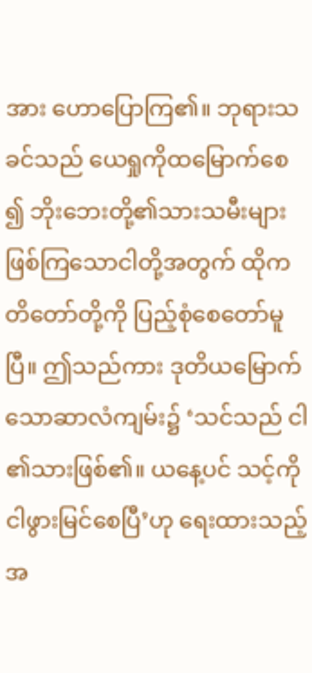အား ဟောပြောကြ၏။ ဘုရားသခင်သည် ယေရှုကိုထမြောက်စေ၍ ဘိုးဘေးတို့၏သားသမီးများဖြစ်ကြသောငါတို့အတွက် ထိုကတိတော်တို့ကို ပြည့်စုံစေတော်မူပြီ။ ဤသည်ကား ဒုတိယမြောက်သောဆာလံကျမ်း၌ ‘သင်သည် ငါ၏သားဖြစ်၏။ ယနေ့ပင် သင့်ကို ငါဖွားမြင်စေပြီ’ဟု ရေးထားသည့်အ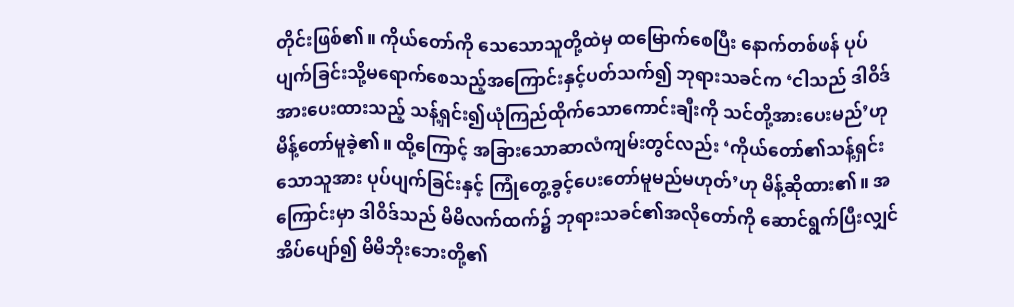တိုင်းဖြစ်၏။ ကိုယ်တော်ကို သေသောသူတို့ထဲမှ ထမြောက်စေပြီး နောက်တစ်ဖန် ပုပ်ပျက်ခြင်းသို့မရောက်စေသည့်အကြောင်းနှင့်ပတ်သက်၍ ဘုရားသခင်က ‘ငါသည် ဒါဝိဒ်အားပေးထားသည့် သန့်ရှင်း၍ယုံကြည်ထိုက်သောကောင်းချီးကို သင်တို့အားပေးမည်’ဟု မိန့်တော်မူခဲ့၏။ ထို့ကြောင့် အခြားသောဆာလံကျမ်းတွင်လည်း ‘ကိုယ်တော်၏သန့်ရှင်းသောသူအား ပုပ်ပျက်ခြင်းနှင့် ကြုံတွေ့ခွင့်ပေးတော်မူမည်မဟုတ်’ဟု မိန့်ဆိုထား၏။ အကြောင်းမှာ ဒါဝိဒ်သည် မိမိလက်ထက်၌ ဘုရားသခင်၏အလိုတော်ကို ဆောင်ရွက်ပြီးလျှင် အိပ်ပျော်၍ မိမိဘိုးဘေးတို့၏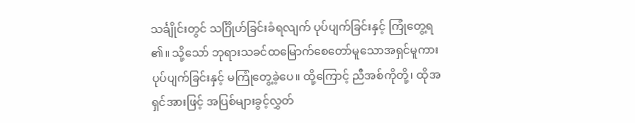သင်္ချိုင်းတွင် သင်္ဂြိုဟ်ခြင်းခံရလျက် ပုပ်ပျက်ခြင်းနှင့် ကြုံတွေ့ရ၏။ သို့သော် ဘုရားသခင်ထမြောက်စေတော်မူသောအရှင်မူကား ပုပ်ပျက်ခြင်းနှင့် မကြုံတွေ့ခဲ့ပေ။ ထို့ကြောင့် ညီအစ်ကိုတို့၊ ထိုအရှင်အားဖြင့် အပြစ်များခွင့်လွှတ်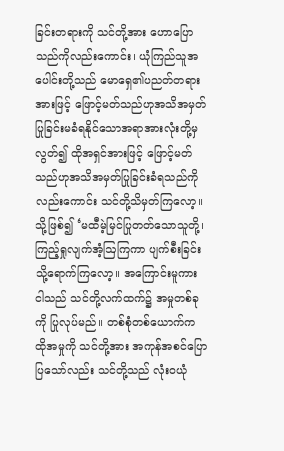ခြင်းတရားကို သင်တို့အား ဟောပြောသည်ကိုလည်းကောင်း၊ ယုံကြည်သူအပေါင်းတို့သည် မောရှေ၏ပညတ်တရားအားဖြင့် ဖြောင့်မတ်သည်ဟုအသိအမှတ်ပြုခြင်းမခံရနိုင်သောအရာအားလုံးတို့မှလွတ်၍ ထိုအရှင်အားဖြင့် ဖြောင့်မတ်သည်ဟုအသိအမှတ်ပြုခြင်းခံရသည်ကိုလည်းကောင်း သင်တို့သိမှတ်ကြလော့။ သို့ဖြစ်၍ ‘မထီမဲ့မြင်ပြုတတ်သောသူတို့၊ ကြည့်ရှုလျက်အံ့ဩကြကာ ပျက်စီးခြင်းသို့ရောက်ကြလော့။ အကြောင်းမူကား ငါသည် သင်တို့လက်ထက်၌ အမှုတစ်ခုကို ပြုလုပ်မည်။ တစ်စုံတစ်ယောက်က ထိုအမှုကို သင်တို့အား အကုန်အစင်ပြောပြသော်လည်း သင်တို့သည် လုံးဝယုံ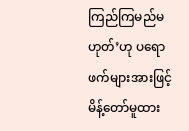ကြည်ကြမည်မဟုတ်’ဟု ပရောဖက်များအားဖြင့် မိန့်တော်မူထား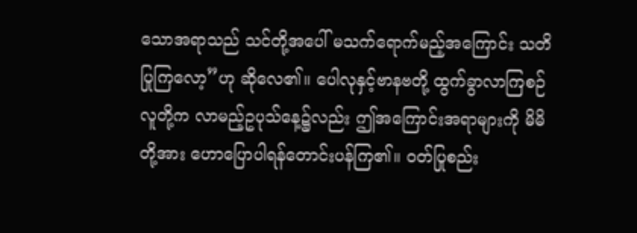သောအရာသည် သင်တို့အပေါ် မသက်ရောက်မည့်အကြောင်း သတိပြုကြလော့”ဟု ဆိုလေ၏။ ပေါလုနှင့်ဗာနဗတို့ ထွက်ခွာလာကြစဉ် လူတို့က လာမည့်ဥပုသ်နေ့၌လည်း ဤအကြောင်းအရာများကို မိမိတို့အား ဟောပြောပါရန်တောင်းပန်ကြ၏။ ဝတ်ပြုစည်း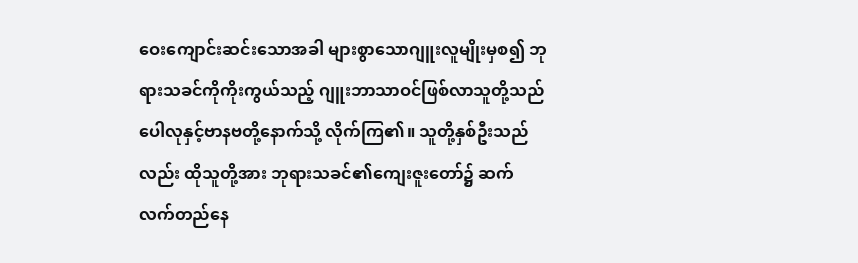ဝေးကျောင်းဆင်းသောအခါ များစွာသောဂျူးလူမျိုးမှစ၍ ဘုရားသခင်ကိုကိုးကွယ်သည့် ဂျူးဘာသာဝင်ဖြစ်လာသူတို့သည် ပေါလုနှင့်ဗာနဗတို့နောက်သို့ လိုက်ကြ၏။ သူတို့နှစ်ဦးသည်လည်း ထိုသူတို့အား ဘုရားသခင်၏ကျေးဇူးတော်၌ ဆက်လက်တည်နေ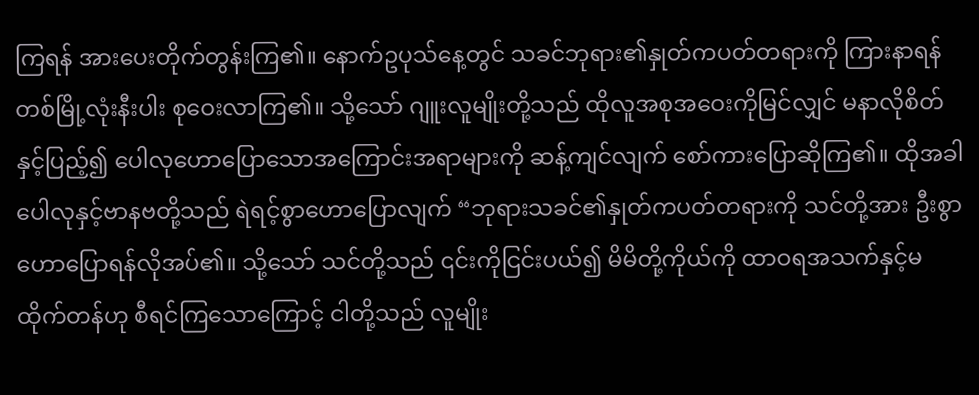ကြရန် အားပေးတိုက်တွန်းကြ၏။ နောက်ဥပုသ်နေ့တွင် သခင်ဘုရား၏နှုတ်ကပတ်တရားကို ကြားနာရန် တစ်မြို့လုံးနီးပါး စုဝေးလာကြ၏။ သို့သော် ဂျူးလူမျိုးတို့သည် ထိုလူအစုအဝေးကိုမြင်လျှင် မနာလိုစိတ်နှင့်ပြည့်၍ ပေါလုဟောပြောသောအကြောင်းအရာများကို ဆန့်ကျင်လျက် စော်ကားပြောဆိုကြ၏။ ထိုအခါ ပေါလုနှင့်ဗာနဗတို့သည် ရဲရင့်စွာဟောပြောလျက် “ဘုရားသခင်၏နှုတ်ကပတ်တရားကို သင်တို့အား ဦးစွာဟောပြောရန်လိုအပ်၏။ သို့သော် သင်တို့သည် ၎င်းကိုငြင်းပယ်၍ မိမိတို့ကိုယ်ကို ထာဝရအသက်နှင့်မထိုက်တန်ဟု စီရင်ကြသောကြောင့် ငါတို့သည် လူမျိုး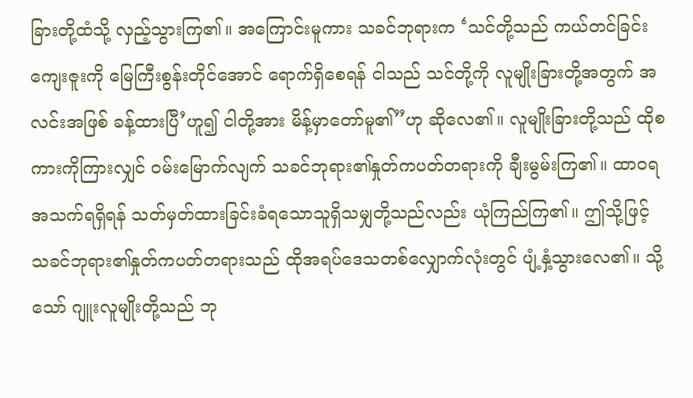ခြားတို့ထံသို့ လှည့်သွားကြ၏။ အကြောင်းမူကား သခင်ဘုရားက ‘သင်တို့သည် ကယ်တင်ခြင်းကျေးဇူးကို မြေကြီးစွန်းတိုင်အောင် ရောက်ရှိစေရန် ငါသည် သင်တို့ကို လူမျိုးခြားတို့အတွက် အလင်းအဖြစ် ခန့်ထားပြီ’ဟူ၍ ငါတို့အား မိန့်မှာတော်မူ၏”ဟု ဆိုလေ၏။ လူမျိုးခြားတို့သည် ထိုစကားကိုကြားလျှင် ဝမ်းမြောက်လျက် သခင်ဘုရား၏နှုတ်ကပတ်တရားကို ချီးမွမ်းကြ၏။ ထာဝရအသက်ရရှိရန် သတ်မှတ်ထားခြင်းခံရသောသူရှိသမျှတို့သည်လည်း ယုံကြည်ကြ၏။ ဤသို့ဖြင့် သခင်ဘုရား၏နှုတ်ကပတ်တရားသည် ထိုအရပ်ဒေသတစ်လျှောက်လုံးတွင် ပျံ့နှံ့သွားလေ၏။ သို့သော် ဂျူးလူမျိုးတို့သည် ဘု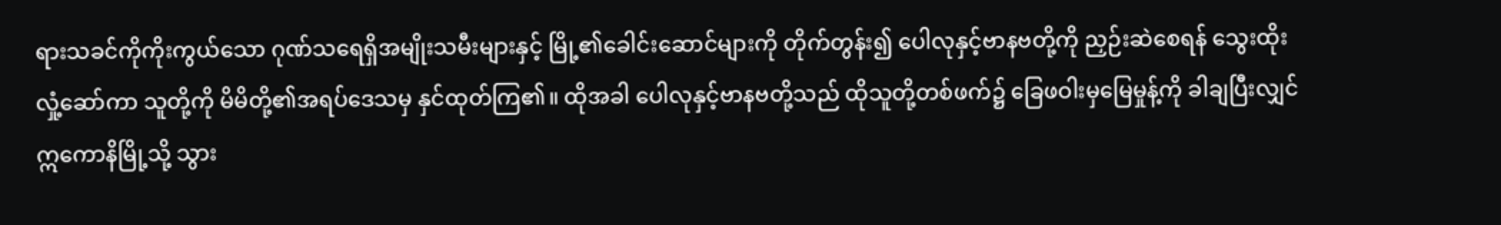ရားသခင်ကိုကိုးကွယ်သော ဂုဏ်သရေရှိအမျိုးသမီးများနှင့် မြို့၏ခေါင်းဆောင်များကို တိုက်တွန်း၍ ပေါလုနှင့်ဗာနဗတို့ကို ညှဉ်းဆဲစေရန် သွေးထိုးလှုံ့ဆော်ကာ သူတို့ကို မိမိတို့၏အရပ်ဒေသမှ နှင်ထုတ်ကြ၏။ ထိုအခါ ပေါလုနှင့်ဗာနဗတို့သည် ထိုသူတို့တစ်ဖက်၌ ခြေဖဝါးမှမြေမှုန့်ကို ခါချပြီးလျှင် ဣကောနိမြို့သို့ သွား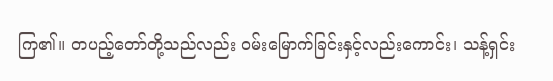ကြ၏။ တပည့်တော်တို့သည်လည်း ဝမ်းမြောက်ခြင်းနှင့်လည်းကောင်း၊ သန့်ရှင်း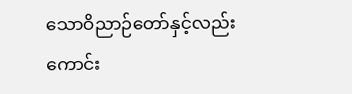သောဝိညာဉ်တော်နှင့်လည်းကောင်း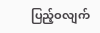ပြည့်ဝလျက်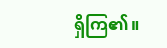ရှိကြ၏။